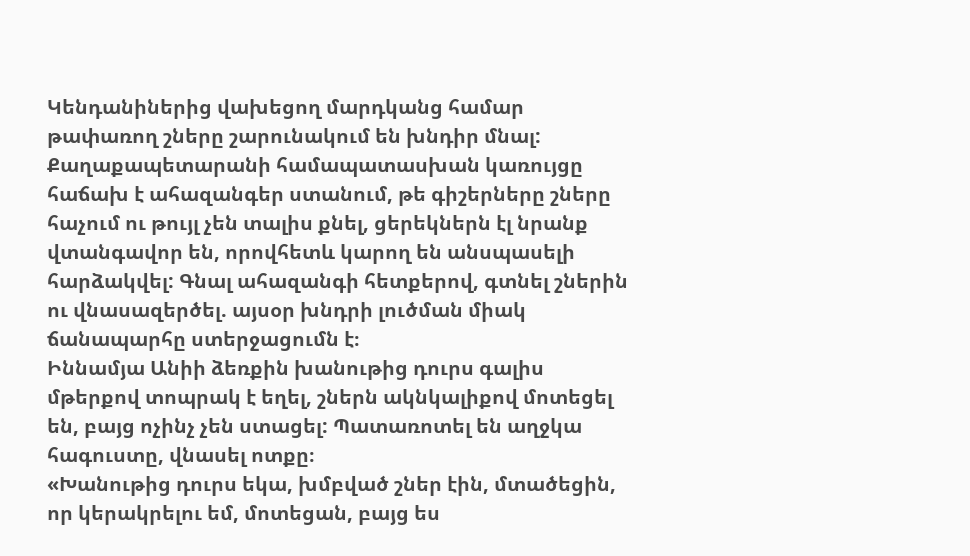Կենդանիներից վախեցող մարդկանց համար թափառող շները շարունակում են խնդիր մնալ: Քաղաքապետարանի համապատասխան կառույցը հաճախ է ահազանգեր ստանում, թե գիշերները շները հաչում ու թույլ չեն տալիս քնել, ցերեկներն էլ նրանք վտանգավոր են, որովհետև կարող են անսպասելի հարձակվել: Գնալ ահազանգի հետքերով, գտնել շներին ու վնասազերծել. այսօր խնդրի լուծման միակ ճանապարհը ստերջացումն է։
Իննամյա Անիի ձեռքին խանութից դուրս գալիս մթերքով տոպրակ է եղել, շներն ակնկալիքով մոտեցել են, բայց ոչինչ չեն ստացել: Պատառոտել են աղջկա հագուստը, վնասել ոտքը։
«Խանութից դուրս եկա, խմբված շներ էին, մտածեցին, որ կերակրելու եմ, մոտեցան, բայց ես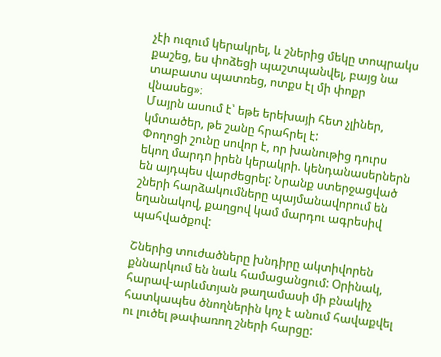չէի ուզում կերակրել, և շներից մեկը տոպրակս քաշեց, ես փոձեցի պաշտպանվել, բայց նա տաբատս պատռեց, ոտքս էլ մի փոքր վնասեց»։
Մայրն ասում է՝ եթե երեխայի հետ չլիներ, կմտածեր, թե շանը հրահրել է:
Փողոցի շունը սովոր է, որ խանութից դուրս եկող մարդn իրեն կերակրի. կենդանասերներն են այդպես վարժեցրել: Նրանք ստերջացված շների հարձակումները պայմանավորում են եղանակով, քաղցով կամ մարդու ագրեսիվ պահվածքով:

Շներից տուժածները խնդիրը ակտիվորեն քննարկում են նաև համացանցում: Օրինակ, հարավ-արևմտյան թաղամասի մի բնակիչ հատկապես ծնողներին կոչ է անում հավաքվել ու լուծել թափառող շների հարցը: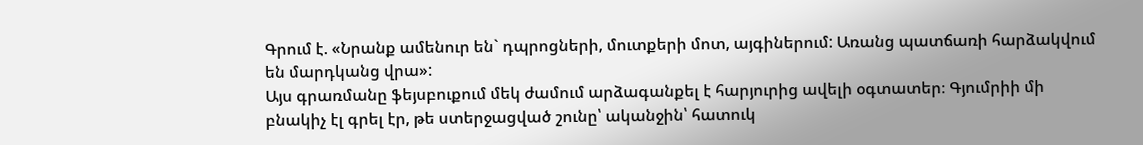Գրում է. «Նրանք ամենուր են` դպրոցների, մուտքերի մոտ, այգիներում: Առանց պատճառի հարձակվում են մարդկանց վրա»:
Այս գրառմանը ֆեյսբուքում մեկ ժամում արձագանքել է հարյուրից ավելի օգտատեր։ Գյումրիի մի բնակիչ էլ գրել էր, թե ստերջացված շունը՝ ականջին՝ հատուկ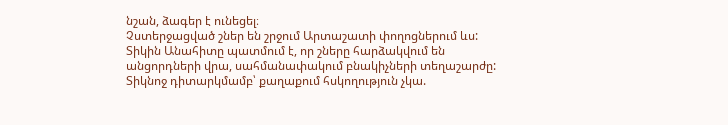նշան, ձագեր է ունեցել։
Չստերջացված շներ են շրջում Արտաշատի փողոցներում ևս: Տիկին Անահիտը պատմում է, որ շները հարձակվում են անցորդների վրա, սահմանափակում բնակիչների տեղաշարժը: Տիկնոջ դիտարկմամբ՝ քաղաքում հսկողություն չկա.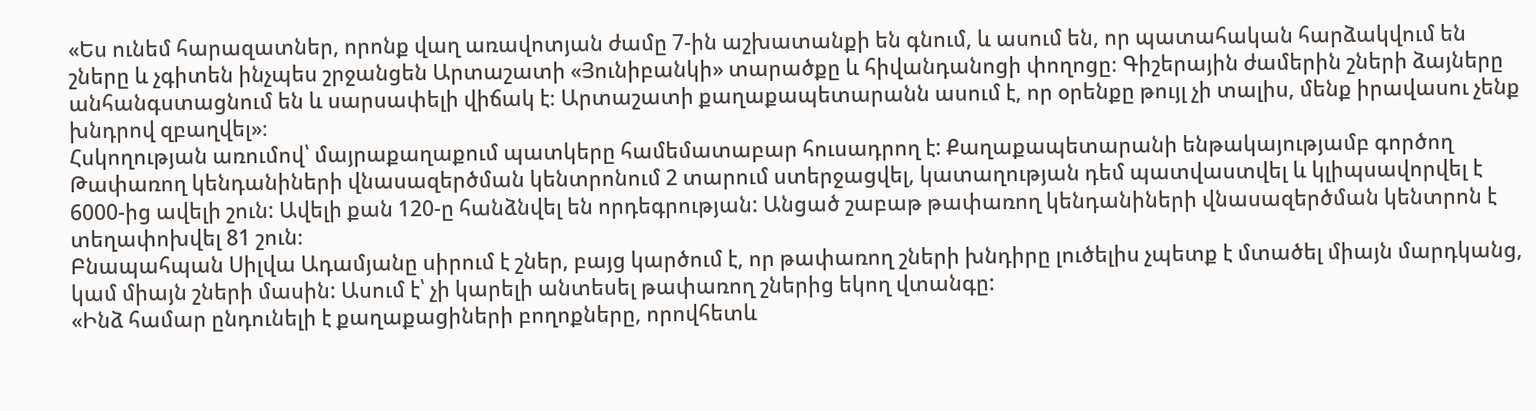«Ես ունեմ հարազատներ, որոնք վաղ առավոտյան ժամը 7-ին աշխատանքի են գնում, և ասում են, որ պատահական հարձակվում են շները և չգիտեն ինչպես շրջանցեն Արտաշատի «Յունիբանկի» տարածքը և հիվանդանոցի փողոցը։ Գիշերային ժամերին շների ձայները անհանգստացնում են և սարսափելի վիճակ է։ Արտաշատի քաղաքապետարանն ասում է, որ օրենքը թույլ չի տալիս, մենք իրավասու չենք խնդրով զբաղվել»։
Հսկողության առումով՝ մայրաքաղաքում պատկերը համեմատաբար հուսադրող է: Քաղաքապետարանի ենթակայությամբ գործող Թափառող կենդանիների վնասազերծման կենտրոնում 2 տարում ստերջացվել, կատաղության դեմ պատվաստվել և կլիպսավորվել է 6000-ից ավելի շուն: Ավելի քան 120-ը հանձնվել են որդեգրության: Անցած շաբաթ թափառող կենդանիների վնասազերծման կենտրոն է տեղափոխվել 81 շուն։
Բնապահպան Սիլվա Ադամյանը սիրում է շներ, բայց կարծում է, որ թափառող շների խնդիրը լուծելիս չպետք է մտածել միայն մարդկանց, կամ միայն շների մասին: Ասում է՝ չի կարելի անտեսել թափառող շներից եկող վտանգը:
«Ինձ համար ընդունելի է քաղաքացիների բողոքները, որովհետև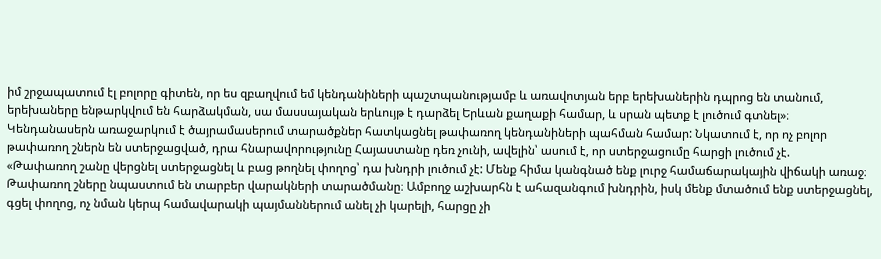իմ շրջապատում էլ բոլորը գիտեն, որ ես զբաղվում եմ կենդանիների պաշտպանությամբ և առավոտյան երբ երեխաներին դպրոց են տանում, երեխաները ենթարկվում են հարձակման, սա մասսայական երևույթ է դարձել Երևան քաղաքի համար, և սրան պետք է լուծում գտնել»։
Կենդանասերն առաջարկում է ծայրամասերում տարածքներ հատկացնել թափառող կենդանիների պահման համար: Նկատում է, որ ոչ բոլոր թափառող շներն են ստերջացված, դրա հնարավորությունը Հայաստանը դեռ չունի, ավելին՝ ասում է, որ ստերջացումը հարցի լուծում չէ.
«Թափառող շանը վերցնել ստերջացնել և բաց թողնել փողոց՝ դա խնդրի լուծում չէ: Մենք հիմա կանգնած ենք լուրջ համաճարակային վիճակի առաջ։ Թափառող շները նպաստում են տարբեր վարակների տարածմանը։ Ամբողջ աշխարհն է ահազանգում խնդրին, իսկ մենք մտածում ենք ստերջացնել, գցել փողոց, ոչ նման կերպ համավարակի պայմաններում անել չի կարելի, հարցը չի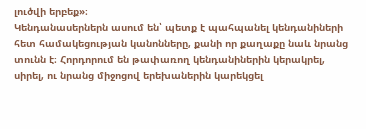լուծվի երբեք»։
Կենդանասերներն ասում են՝ պետք է պահպանել կենդանիների հետ համակեցության կանոնները, քանի որ քաղաքը նաև նրանց տունն է։ Հորդորում են թափառող կենդանիներին կերակրել, սիրել, ու նրանց միջոցով երեխաներին կարեկցել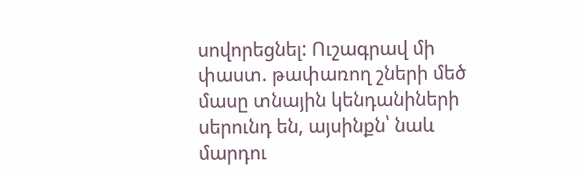սովորեցնել: Ուշագրավ մի փաստ. թափառող շների մեծ մասը տնային կենդանիների սերունդ են, այսինքն՝ նաև մարդու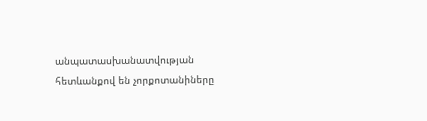անպատասխանատվության հետևանքով են չորքոտանիները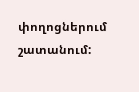փողոցներում շատանում: